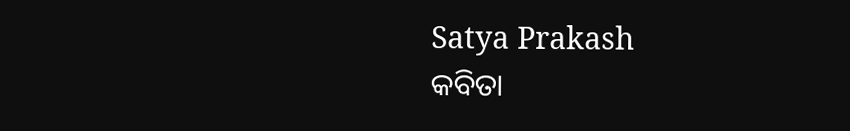Satya Prakash
କବିତା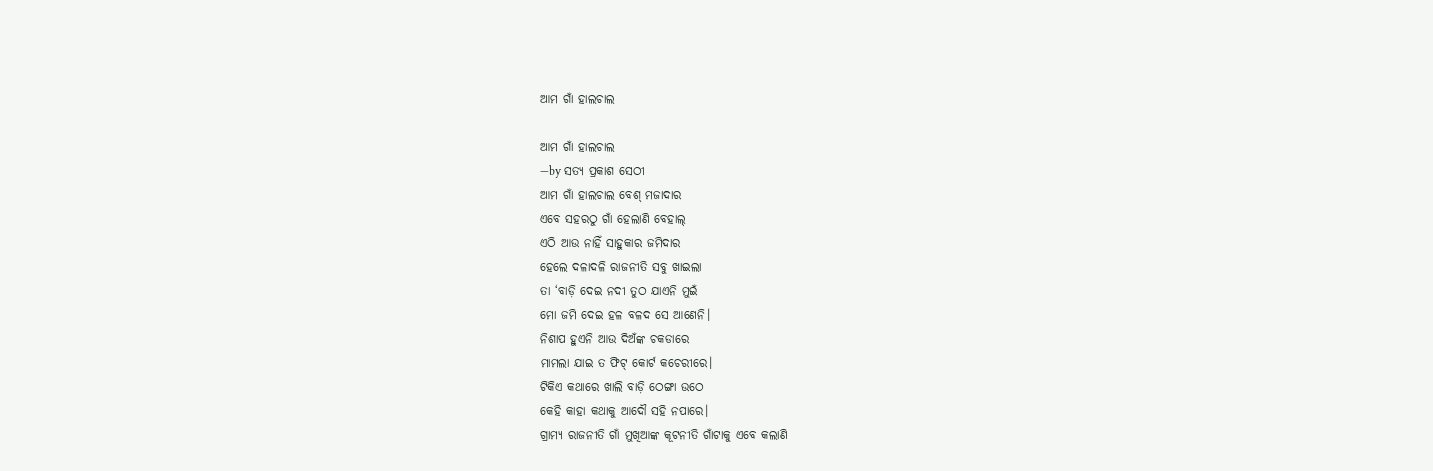ଆମ ଗାଁ ହାଲଚାଲ

ଆମ ଗାଁ ହାଲଚାଲ
—by ସତ୍ୟ ପ୍ରକାଶ ସେଠୀ
ଆମ ଗାଁ ହାଲଚାଲ ବେଶ୍ ମଜାଦାର
ଏବେ ସହରଠୁ ଗାଁ ହେଲାଣି ବେହାଲ୍
ଏଠି ଆଉ ନାହିଁ ସାହୁକାର ଜମିଦାର
ହେଲେ ଦଳାଦଳି ରାଜନୀତି ସବୁ ଖାଇଲା
ତା ‘ବାଡ଼ି ଦେଇ ନଦୀ ତୁଠ ଯାଏନି ମୁଇଁ
ମୋ ଜମି ଦେଇ ହଳ ବଳଦ ସେ ଆଣେନି।
ନିଶାପ ହୁଏନି ଆଉ ଦିଅଁଙ୍କ ଚକଡାରେ
ମାମଲା ଯାଇ ତ ଫିଟ୍ କୋର୍ଟ କଚେରୀରେ।
ଟିକିଏ କଥାରେ ଖାଲି ବାଡ଼ି ଠେଙ୍ଗା ଉଠେ
କେହି କାହା କଥାକୁ ଆଦୌ ସହି ନପାରେ।
ଗ୍ରାମ୍ୟ ରାଜନୀତି ଗାଁ ମୁଖିଆଙ୍କ କୂଟନୀତି ଗାଁଟାକୁ ଏବେ କଲାଣି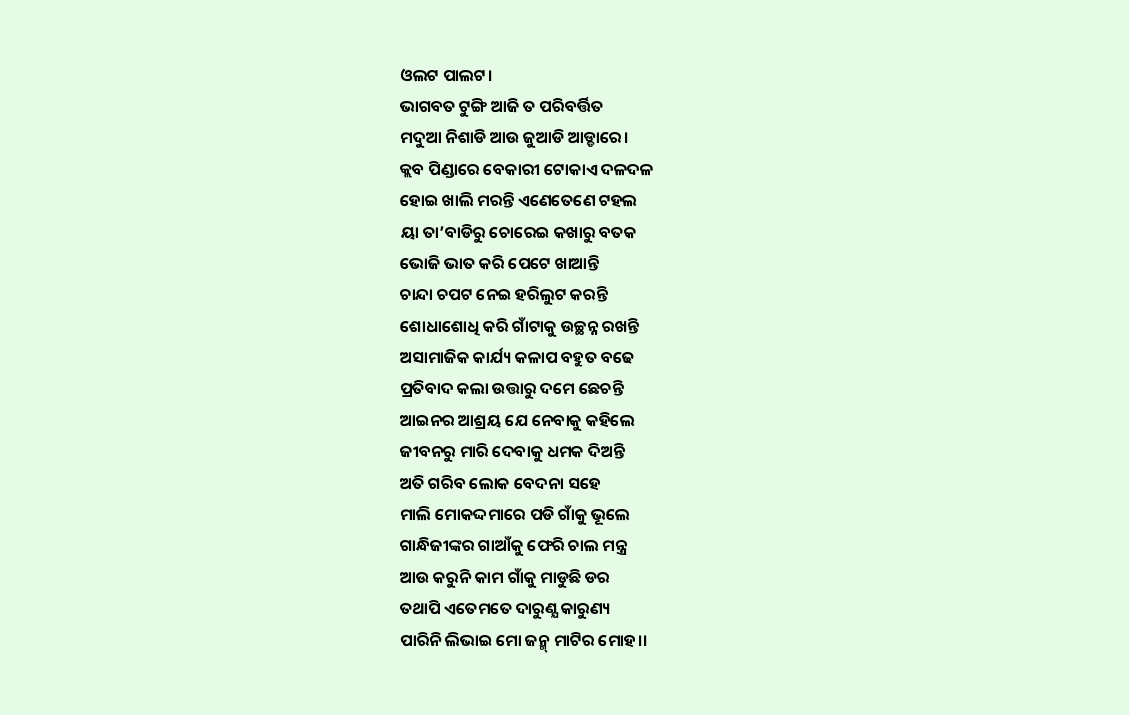ଓଲଟ ପାଲଟ।
ଭାଗବତ ଟୁଙ୍ଗି ଆଜି ତ ପରିବର୍ତ୍ତିତ
ମଦୁଆ ନିଶାଡି ଆଉ ଜୁଆଡି ଆଡ୍ଡାରେ।
କ୍ଲବ ପିଣ୍ଡାରେ ବେକାରୀ ଟୋକାଏ ଦଳଦଳ
ହୋଇ ଖାଲି ମରନ୍ତି ଏଣେତେଣେ ଟହଲ
ୟା ତା’ବାଡିରୁ ଚୋରେଇ କଖାରୁ ବତକ
ଭୋଜି ଭାତ କରି ପେଟେ ଖାଆନ୍ତି
ଚାନ୍ଦା ଚପଟ ନେଇ ହରିଲୁଟ କରନ୍ତି
ଶୋଧାଶୋଧି କରି ଗାଁଟାକୁ ଉଚ୍ଛନ୍ନ ରଖନ୍ତି
ଅସାମାଜିକ କାର୍ଯ୍ୟ କଳାପ ବହୁତ ବଢେ
ପ୍ରତିବାଦ କଲା ଉତ୍ତାରୁ ଦମେ ଛେଚନ୍ତି
ଆଇନର ଆଶ୍ରୟ ଯେ ନେବାକୁ କହିଲେ
ଜୀବନରୁ ମାରି ଦେବାକୁ ଧମକ ଦିଅନ୍ତି
ଅତି ଗରିବ ଲୋକ ବେଦନା ସହେ
ମାଲି ମୋକଦ୍ଦମାରେ ପଡି ଗାଁକୁ ଭୂଲେ
ଗାନ୍ଧିଜୀଙ୍କର ଗାଆଁକୁ ଫେରି ଚାଲ ମନ୍ତ୍ର
ଆଉ କରୁନି କାମ ଗାଁକୁ ମାଡୁଛି ଡର
ତଥାପି ଏତେମତେ ଦାରୁଣ୍ଯ କାରୁଣ୍ୟ
ପାରିନି ଲିଭାଇ ମୋ ଜନ୍ମ୍ ମାଟିର ମୋହ।।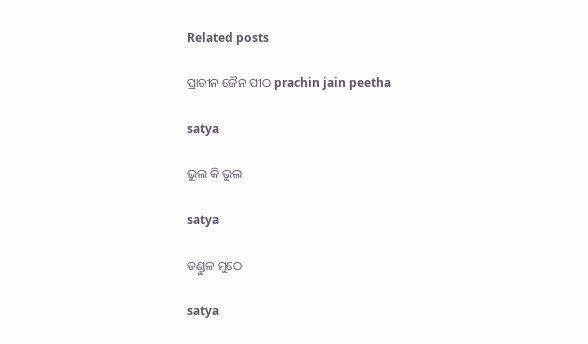Related posts

ପ୍ରାଚୀନ ଜୈନ ପୀଠ prachin jain peetha

satya

ଭୁଲ କି ଭୁଲ

satya

ତଣ୍ଡୁଳ ମୁଠେ

satya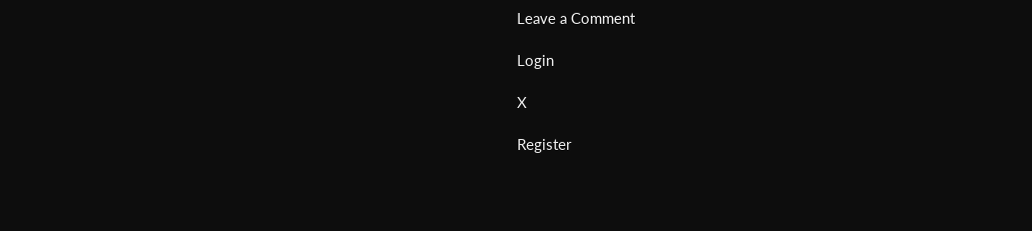Leave a Comment

Login

X

Register